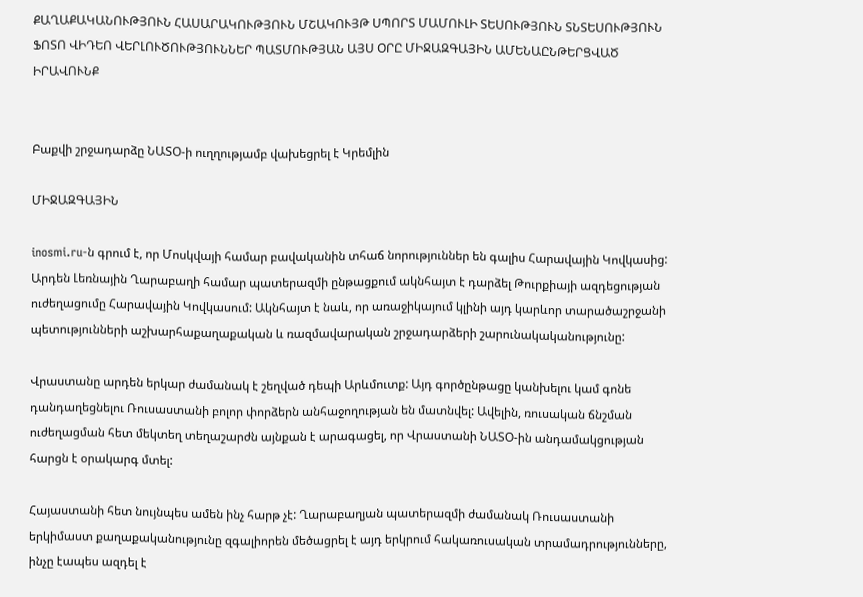ՔԱՂԱՔԱԿԱՆՈՒԹՅՈՒՆ ՀԱՍԱՐԱԿՈՒԹՅՈՒՆ ՄՇԱԿՈՒՅԹ ՍՊՈՐՏ ՄԱՄՈՒԼԻ ՏԵՍՈՒԹՅՈՒՆ ՏՆՏԵՍՈՒԹՅՈՒՆ ՖՈՏՈ ՎԻԴԵՈ ՎԵՐԼՈՒԾՈՒԹՅՈՒՆՆԵՐ ՊԱՏՄՈՒԹՅԱՆ ԱՅՍ ՕՐԸ ՄԻՋԱԶԳԱՅԻՆ ԱՄԵՆԱԸՆԹԵՐՑՎԱԾ ԻՐԱՎՈՒՆՔ


Բաքվի շրջադարձը ՆԱՏՕ-ի ուղղությամբ վախեցրել է Կրեմլին

ՄԻՋԱԶԳԱՅԻՆ

inosmi.ru-ն գրում է, որ Մոսկվայի համար բավականին տհաճ նորություններ են գալիս Հարավային Կովկասից: Արդեն Լեռնային Ղարաբաղի համար պատերազմի ընթացքում ակնհայտ է դարձել Թուրքիայի ազդեցության ուժեղացումը Հարավային Կովկասում: Ակնհայտ է նաև, որ առաջիկայում կլինի այդ կարևոր տարածաշրջանի պետությունների աշխարհաքաղաքական և ռազմավարական շրջադարձերի շարունակականությունը:

Վրաստանը արդեն երկար ժամանակ է շեղված դեպի Արևմուտք: Այդ գործընթացը կանխելու կամ գոնե դանդաղեցնելու Ռուսաստանի բոլոր փորձերն անհաջողության են մատնվել: Ավելին, ռուսական ճնշման ուժեղացման հետ մեկտեղ տեղաշարժն այնքան է արագացել, որ Վրաստանի ՆԱՏՕ-ին անդամակցության հարցն է օրակարգ մտել:

Հայաստանի հետ նույնպես ամեն ինչ հարթ չէ: Ղարաբաղյան պատերազմի ժամանակ Ռուսաստանի երկիմաստ քաղաքականությունը զգալիորեն մեծացրել է այդ երկրում հակառուսական տրամադրությունները, ինչը էապես ազդել է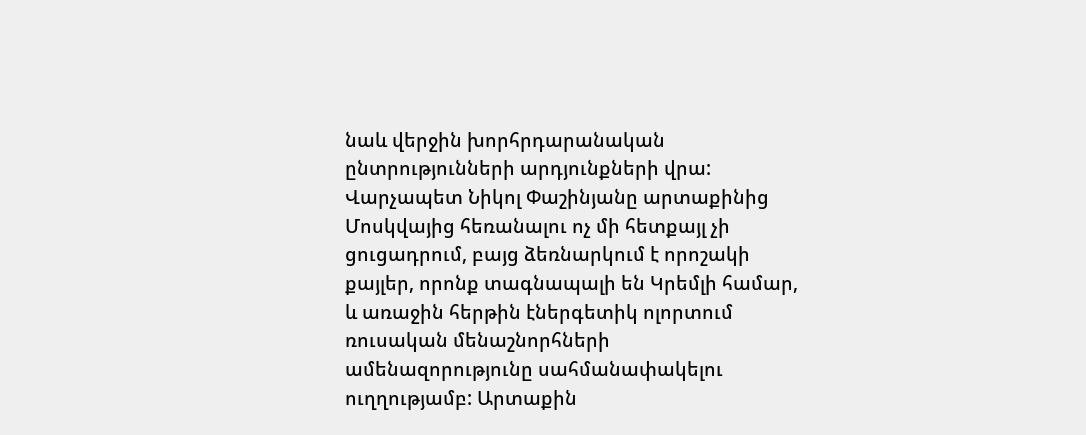նաև վերջին խորհրդարանական ընտրությունների արդյունքների վրա: Վարչապետ Նիկոլ Փաշինյանը արտաքինից Մոսկվայից հեռանալու ոչ մի հետքայլ չի ցուցադրում, բայց ձեռնարկում է որոշակի քայլեր, որոնք տագնապալի են Կրեմլի համար, և առաջին հերթին էներգետիկ ոլորտում ռուսական մենաշնորհների ամենազորությունը սահմանափակելու ուղղությամբ: Արտաքին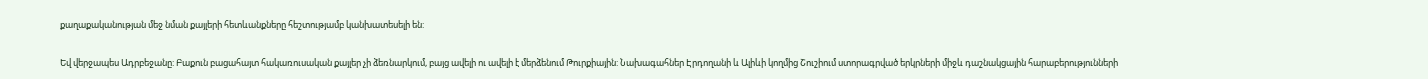քաղաքականության մեջ նման քայլերի հետևանքները հեշտությամբ կանխատեսելի են:

Եվ վերջապես Ադրբեջանը: Բաքուն բացահայտ հակառուսական քայլեր չի ձեռնարկում, բայց ավելի ու ավելի է մերձենում Թուրքիային: Նախագահներ Էրդողանի և Ալիևի կողմից Շուշիում ստորագրված երկրների միջև դաշնակցային հարաբերությունների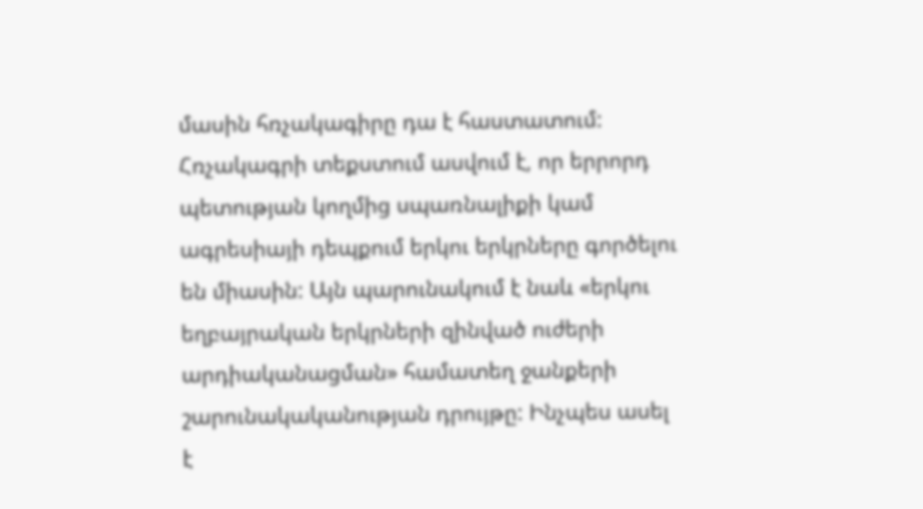մասին հռչակագիրը դա է հաստատում: Հռչակագրի տեքստում ասվում է, որ երրորդ պետության կողմից սպառնալիքի կամ ագրեսիայի դեպքում երկու երկրները գործելու են միասին: Այն պարունակում է նաև «երկու եղբայրական երկրների զինված ուժերի արդիականացման» համատեղ ջանքերի շարունակականության դրույթը: Ինչպես ասել է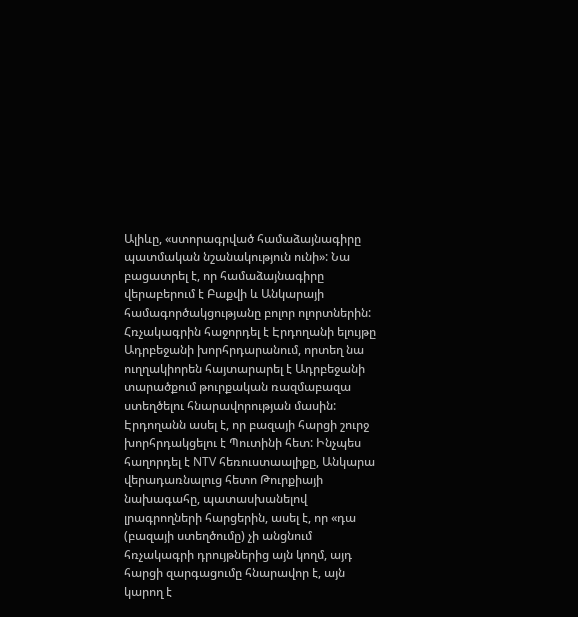Ալիևը, «ստորագրված համաձայնագիրը պատմական նշանակություն ունի»: Նա բացատրել է, որ համաձայնագիրը վերաբերում է Բաքվի և Անկարայի համագործակցությանը բոլոր ոլորտներին: Հռչակագրին հաջորդել է Էրդողանի ելույթը Ադրբեջանի խորհրդարանում, որտեղ նա ուղղակիորեն հայտարարել է Ադրբեջանի տարածքում թուրքական ռազմաբազա ստեղծելու հնարավորության մասին: Էրդողանն ասել է, որ բազայի հարցի շուրջ խորհրդակցելու է Պուտինի հետ: Ինչպես հաղորդել է NTV հեռուստաալիքը, Անկարա վերադառնալուց հետո Թուրքիայի նախագահը, պատասխանելով լրագրողների հարցերին, ասել է, որ «դա (բազայի ստեղծումը) չի անցնում հռչակագրի դրույթներից այն կողմ, այդ հարցի զարգացումը հնարավոր է, այն կարող է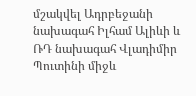մշակվել Ադրբեջանի նախագահ Իլհամ Ալիևի և ՌԴ նախագահ Վլադիմիր Պուտինի միջև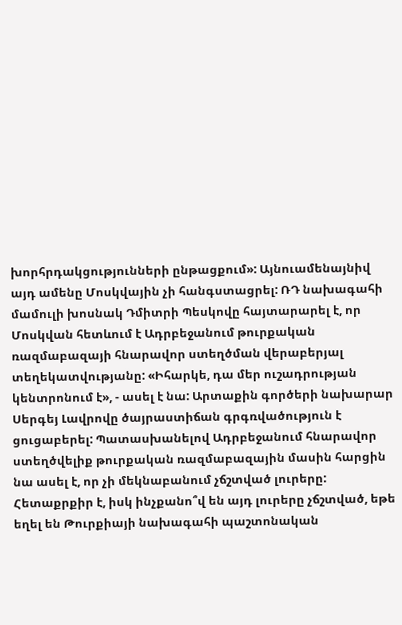խորհրդակցությունների ընթացքում»: Այնուամենայնիվ այդ ամենը Մոսկվային չի հանգստացրել: ՌԴ նախագահի մամուլի խոսնակ Դմիտրի Պեսկովը հայտարարել է, որ Մոսկվան հետևում է Ադրբեջանում թուրքական ռազմաբազայի հնարավոր ստեղծման վերաբերյալ տեղեկատվությանը: «Իհարկե, դա մեր ուշադրության կենտրոնում է», - ասել է նա: Արտաքին գործերի նախարար Սերգեյ Լավրովը ծայրաստիճան գրգռվածություն է ցուցաբերել: Պատասխանելով Ադրբեջանում հնարավոր ստեղծվելիք թուրքական ռազմաբազային մասին հարցին նա ասել է, որ չի մեկնաբանում չճշտված լուրերը: Հետաքրքիր է, իսկ ինչքանո՞վ են այդ լուրերը չճշտված, եթե եղել են Թուրքիայի նախագահի պաշտոնական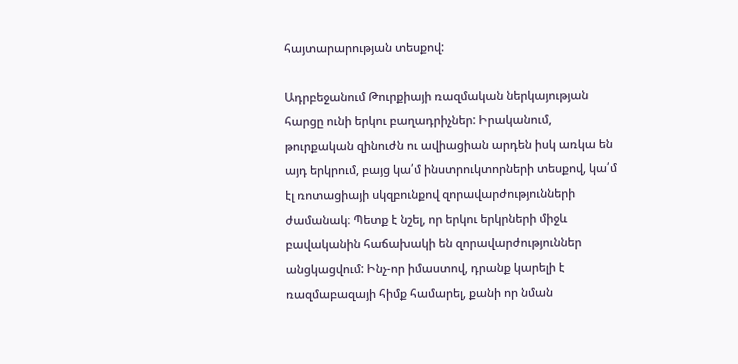հայտարարության տեսքով:

Ադրբեջանում Թուրքիայի ռազմական ներկայության հարցը ունի երկու բաղադրիչներ: Իրականում, թուրքական զինուժն ու ավիացիան արդեն իսկ առկա են այդ երկրում, բայց կա՛մ ինստրուկտորների տեսքով, կա՛մ էլ ռոտացիայի սկզբունքով զորավարժությունների ժամանակ։ Պետք է նշել, որ երկու երկրների միջև բավականին հաճախակի են զորավարժություններ անցկացվում: Ինչ-որ իմաստով, դրանք կարելի է ռազմաբազայի հիմք համարել, քանի որ նման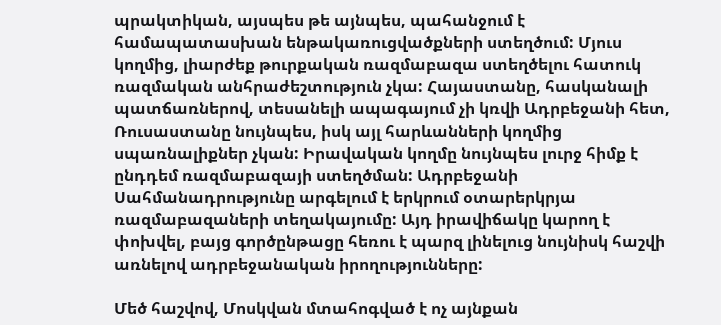պրակտիկան, այսպես թե այնպես, պահանջում է համապատասխան ենթակառուցվածքների ստեղծում: Մյուս կողմից, լիարժեք թուրքական ռազմաբազա ստեղծելու հատուկ ռազմական անհրաժեշտություն չկա: Հայաստանը, հասկանալի պատճառներով, տեսանելի ապագայում չի կռվի Ադրբեջանի հետ, Ռուսաստանը նույնպես, իսկ այլ հարևանների կողմից սպառնալիքներ չկան: Իրավական կողմը նույնպես լուրջ հիմք է ընդդեմ ռազմաբազայի ստեղծման: Ադրբեջանի Սահմանադրությունը արգելում է երկրում օտարերկրյա ռազմաբազաների տեղակայումը: Այդ իրավիճակը կարող է փոխվել, բայց գործընթացը հեռու է պարզ լինելուց նույնիսկ հաշվի առնելով ադրբեջանական իրողությունները:

Մեծ հաշվով, Մոսկվան մտահոգված է ոչ այնքան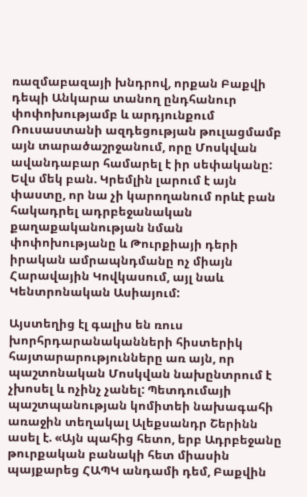ռազմաբազայի խնդրով, որքան Բաքվի դեպի Անկարա տանող ընդհանուր փոփոխությամբ և արդյունքում Ռուսաստանի ազդեցության թուլացմամբ այն տարածաշրջանում, որը Մոսկվան ավանդաբար համարել է իր սեփականը: Եվս մեկ բան. Կրեմլին լարում է այն փաստը, որ նա չի կարողանում որևէ բան հակադրել ադրբեջանական քաղաքականության նման փոփոխությանը և Թուրքիայի դերի իրական ամրապնդմանը ոչ միայն Հարավային Կովկասում, այլ նաև Կենտրոնական Ասիայում:

Այստեղից էլ գալիս են ռուս խորհրդարանականների հիստերիկ հայտարարությունները առ այն, որ պաշտոնական Մոսկվան նախընտրում է չխոսել և ոչինչ չանել: Պետդումայի պաշտպանության կոմիտեի նախագահի առաջին տեղակալ Ալեքսանդր Շերինն ասել է. «Այն պահից հետո, երբ Ադրբեջանը թուրքական բանակի հետ միասին պայքարեց ՀԱՊԿ անդամի դեմ, Բաքվին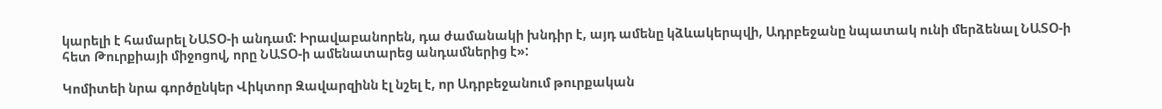կարելի է համարել ՆԱՏՕ-ի անդամ: Իրավաբանորեն, դա ժամանակի խնդիր է, այդ ամենը կձևակերպվի, Ադրբեջանը նպատակ ունի մերձենալ ՆԱՏՕ-ի հետ Թուրքիայի միջոցով, որը ՆԱՏՕ-ի ամենատարեց անդամներից է»:

Կոմիտեի նրա գործընկեր Վիկտոր Զավարզինն էլ նշել է, որ Ադրբեջանում թուրքական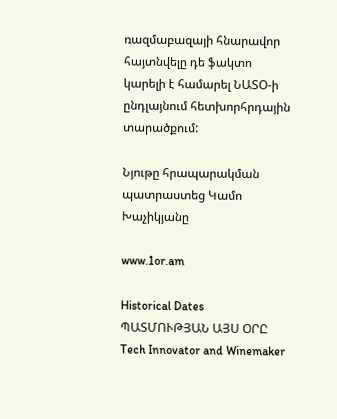ռազմաբազայի հնարավոր հայտնվելը դե ֆակտո կարելի է համարել ՆԱՏՕ-ի ընդլայնում հետխորհրդային տարածքում:

Նյութը հրապարակման պատրաստեց Կամո Խաչիկյանը

www.1or.am

Historical Dates ՊԱՏՄՈՒԹՅԱՆ ԱՅՍ ՕՐԸ
Tech Innovator and Winemaker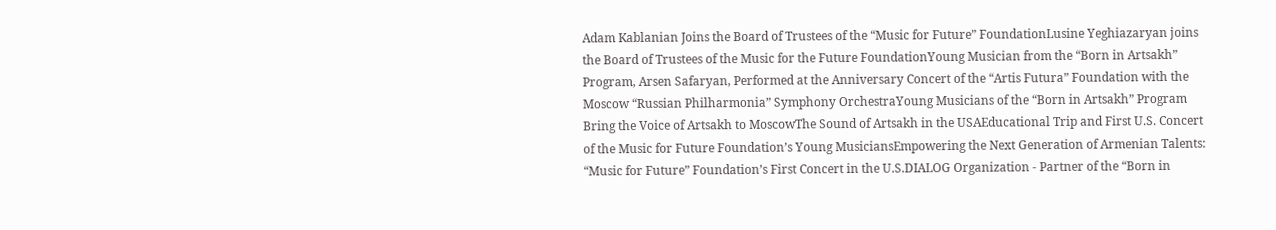Adam Kablanian Joins the Board of Trustees of the “Music for Future” FoundationLusine Yeghiazaryan joins the Board of Trustees of the Music for the Future FoundationYoung Musician from the “Born in Artsakh” Program, Arsen Safaryan, Performed at the Anniversary Concert of the “Artis Futura” Foundation with the Moscow “Russian Philharmonia” Symphony OrchestraYoung Musicians of the “Born in Artsakh” Program Bring the Voice of Artsakh to MoscowThe Sound of Artsakh in the USAEducational Trip and First U.S. Concert of the Music for Future Foundation’s Young MusiciansEmpowering the Next Generation of Armenian Talents: “Music for Future” Foundation’s First Concert in the U.S.DIALOG Organization - Partner of the “Born in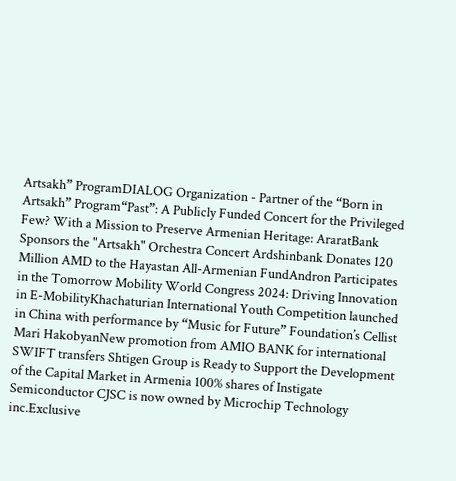Artsakh” ProgramDIALOG Organization - Partner of the “Born in Artsakh” Program“Past”: A Publicly Funded Concert for the Privileged Few? With a Mission to Preserve Armenian Heritage: AraratBank Sponsors the "Artsakh" Orchestra Concert Ardshinbank Donates 120 Million AMD to the Hayastan All-Armenian FundAndron Participates in the Tomorrow Mobility World Congress 2024: Driving Innovation in E-MobilityKhachaturian International Youth Competition launched in China with performance by “Music for Future” Foundation’s Cellist Mari HakobyanNew promotion from AMIO BANK for international SWIFT transfers Shtigen Group is Ready to Support the Development of the Capital Market in Armenia 100% shares of Instigate Semiconductor CJSC is now owned by Microchip Technology inc.Exclusive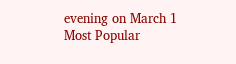evening on March 1
Most Popular